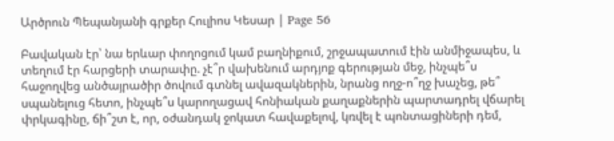Արծրուն Պեպանյանի գրքեր Հուլիոս Կեսար | Page 56

Բավական էր՝ նա երևար փողոցում կամ բաղնիքում, շրջապատում էին անմիջապես, և տեղում էր հարցերի տարափը. չէ՞ր վախենում արդյոք գերության մեջ, ինչպե՞ս հաջողվեց անծայրածիր ծովում գտնել ավազակներին, նրանց ողջ-ո՞ղջ խաչեց, թե՞ սպանելուց հետո, ինչպե՞ս կարողացավ հոնիական քաղաքներին պարտադրել վճարել փրկագինը, ճի՞շտ է, որ, օժանդակ ջոկատ հավաքելով, կռվել է պոնտացիների դեմ,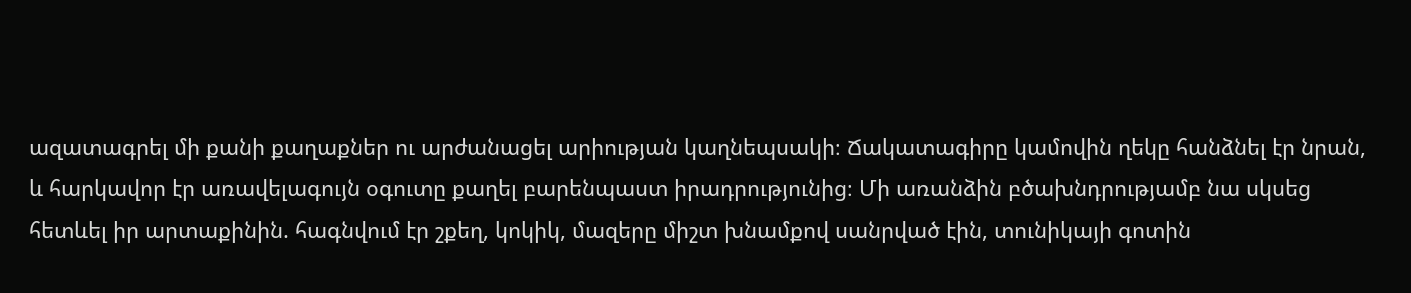ազատագրել մի քանի քաղաքներ ու արժանացել արիության կաղնեպսակի։ Ճակատագիրը կամովին ղեկը հանձնել էր նրան, և հարկավոր էր առավելագույն օգուտը քաղել բարենպաստ իրադրությունից։ Մի առանձին բծախնդրությամբ նա սկսեց հետևել իր արտաքինին. հագնվում էր շքեղ, կոկիկ, մազերը միշտ խնամքով սանրված էին, տունիկայի գոտին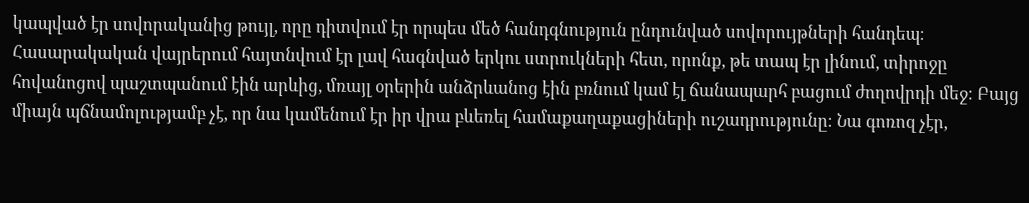կապված էր սովորականից թույլ, որը դիտվում էր որպես մեծ հանդգնություն ընդունված սովորույթների հանդեպ։ Հասարակական վայրերում հայտնվում էր լավ հագնված երկու ստրուկների հետ, որոնք, թե տապ էր լինում, տիրոջը հովանոցով պաշտպանում էին արևից, մռայլ օրերին անձրևանոց էին բռնում կամ էլ ճանապարհ բացում ժողովրդի մեջ։ Բայց միայն պճնամոլությամբ չէ, որ նա կամենում էր իր վրա բևեռել համաքաղաքացիների ուշադրությունը։ Նա գոռոզ չէր,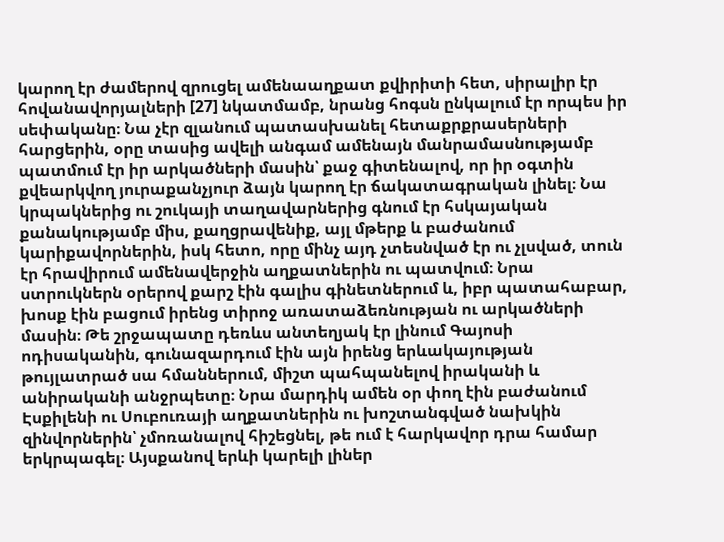կարող էր ժամերով զրուցել ամենաաղքատ քվիրիտի հետ, սիրալիր էր հովանավորյալների [27] նկատմամբ, նրանց հոգսն ընկալում էր որպես իր սեփականը։ Նա չէր զլանում պատասխանել հետաքրքրասերների հարցերին, օրը տասից ավելի անգամ ամենայն մանրամասնությամբ պատմում էր իր արկածների մասին՝ քաջ գիտենալով, որ իր օգտին քվեարկվող յուրաքանչյուր ձայն կարող էր ճակատագրական լինել։ Նա կրպակներից ու շուկայի տաղավարներից գնում էր հսկայական քանակությամբ միս, քաղցրավենիք, այլ մթերք և բաժանում կարիքավորներին, իսկ հետո, որը մինչ այդ չտեսնված էր ու չլսված, տուն էր հրավիրում ամենավերջին աղքատներին ու պատվում։ Նրա ստրուկներն օրերով քարշ էին գալիս գինետներում և, իբր պատահաբար, խոսք էին բացում իրենց տիրոջ առատաձեռնության ու արկածների մասին։ Թե շրջապատը դեռևս անտեղյակ էր լինում Գայոսի ոդիսականին, գունազարդում էին այն իրենց երևակայության թույլատրած սա հմաններում, միշտ պահպանելով իրականի և անիրականի անջրպետը։ Նրա մարդիկ ամեն օր փող էին բաժանում Էսքիլենի ու Սուբուռայի աղքատներին ու խոշտանգված նախկին զինվորներին՝ չմոռանալով հիշեցնել, թե ում է հարկավոր դրա համար երկրպագել։ Այսքանով երևի կարելի լիներ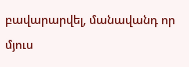բավարարվել, մանավանդ որ մյուս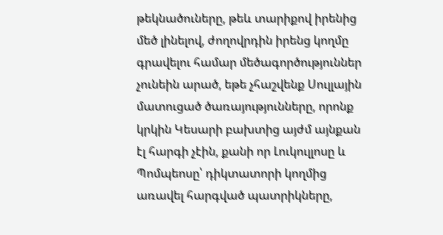թեկնածուները, թեև տարիքով իրենից մեծ լինելով, ժողովրդին իրենց կողմը գրավելու համար մեծագործություններ չունեին արած, եթե չհաշվենք Սուլլային մատուցած ծառայությունները, որոնք կրկին Կեսարի բախտից այժմ այնքան էլ հարգի չէին, քանի որ Լուկուլլոսը և Պոմպեոսը՝ դիկտատորի կողմից առավել հարգված պատրիկները,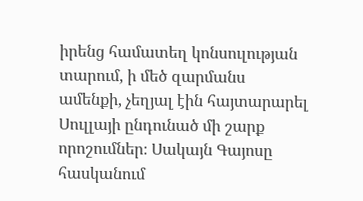իրենց համատեղ կոնսուլության տարում, ի մեծ զարմանս ամենքի, չեղյալ էին հայտարարել Սուլլայի ընդունած մի շարք որոշումներ։ Սակայն Գայոսը հասկանում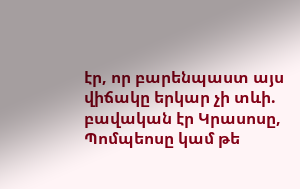էր, որ բարենպաստ այս վիճակը երկար չի տևի. բավական էր Կրասոսը, Պոմպեոսը կամ թե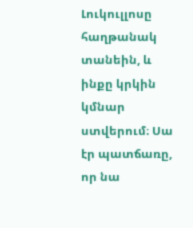Լուկուլլոսը հաղթանակ տանեին, և ինքը կրկին կմնար ստվերում։ Սա էր պատճառը, որ նա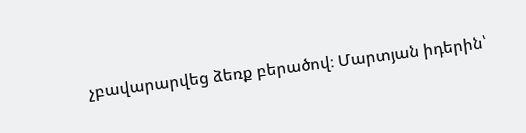չբավարարվեց ձեռք բերածով։ Մարտյան իդերին՝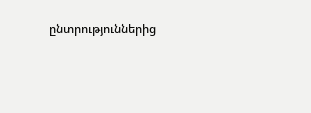ընտրություններից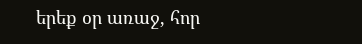երեք օր առաջ, հոր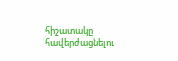հիշատակը հավերժացնելու